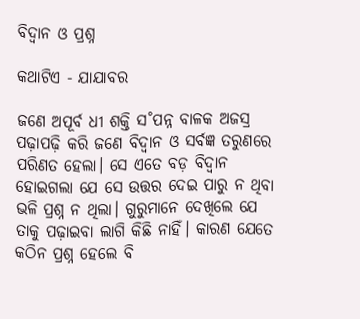ବିଦ୍ବାନ ଓ ପ୍ରଶ୍ନ

କଥାଟିଏ - ଯାଯାବର

ଜଣେ ଅପୂର୍ବ ଧୀ ଶକ୍ତି ସ˚ପନ୍ନ ବାଳକ ଅଜସ୍ର ପଢ଼ାପଢ଼ି କରି ଜଣେ ବିଦ୍ବାନ ଓ ସର୍ବଜ୍ଞ ତରୁଣରେ ପରିଣତ ହେଲା। ସେ ଏତେ ବଡ଼ ବିଦ୍ବାନ ହୋଇଗଲା ଯେ ସେ ଉତ୍ତର ଦେଇ ପାରୁ ନ ଥିବା ଭଳି ପ୍ରଶ୍ନ ନ ଥିଲା। ଗୁରୁମାନେ ଦେଖିଲେ ଯେ ତାକୁ ପଢ଼ାଇବା ଲାଗି କିଛି ନାହିଁ। କାରଣ ଯେତେ କଠିନ ପ୍ରଶ୍ନ ହେଲେ ବି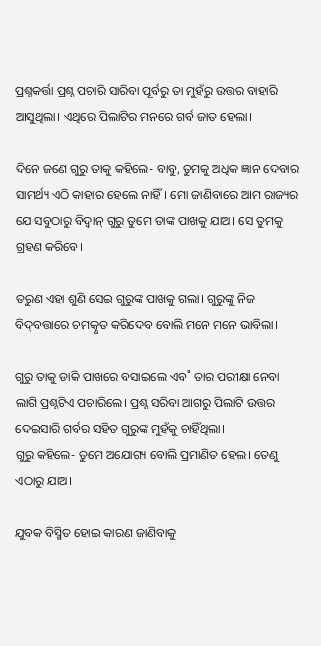ପ୍ରଶ୍ନକର୍ତ୍ତା ପ୍ରଶ୍ନ ପଚାରି ସାରିବା ପୂର୍ବରୁ ତା ମୁହଁରୁ ଉତ୍ତର ବାହାରି ଆସୁଥିଲା। ଏଥିରେ ପିଲାଟିର ମନରେ ଗର୍ବ ଜାତ ହେଲା।

ଦିନେ ଜଣେ ଗୁରୁ ତାକୁ କହିଲେ- ବାବୁ, ତୁମକୁ ଅଧିକ ଜ୍ଞାନ ଦେବାର ସାମର୍ଥ୍ୟ ଏଠି କାହାର ହେଲେ ନାହିଁ। ମୋ ଜାଣିବାରେ ଆମ ରାଜ୍ୟର ଯେ ସବୁଠାରୁ ବିଦ୍ବାନ୍‌ ଗୁରୁ ତୁମେ ତାଙ୍କ ପାଖକୁ ଯାଅ। ସେ ତୁମକୁ ଗ୍ରହଣ କରିବେ।

ତରୁଣ ଏହା ଶୁଣି ସେଇ ଗୁରୁଙ୍କ ପାଖକୁ ଗଲା। ଗୁରୁଙ୍କୁ ନିଜ ବିଦ୍‌ବତ୍ତାରେ ଚମତ୍କୃତ କରିଦେବ ବୋଲି ମନେ ମନେ ଭାବିଲା।

ଗୁରୁ ତାକୁ ଡାକି ପାଖରେ ବସାଇଲେ ଏବ˚ ତାର ପରୀକ୍ଷା ନେବା ଲାଗି ପ୍ରଶ୍ନଟିଏ ପଚାରିଲେ। ପ୍ରଶ୍ନ ସରିବା ଆଗରୁ ପିଲାଟି ଉତ୍ତର ଦେଇସାରି ଗର୍ବର ସହିତ ଗୁରୁଙ୍କ ମୁହଁକୁ ଚାହିଁଥିଲା।
ଗୁରୁ କହିଲେ- ତୁମେ ଅଯୋଗ୍ୟ ବୋଲି ପ୍ରମାଣିତ ହେଲ। ତେଣୁ ଏଠାରୁ ଯାଅ।

ଯୁବକ ବିସ୍ମିତ ହୋଇ କାରଣ ଜାଣିବାକୁ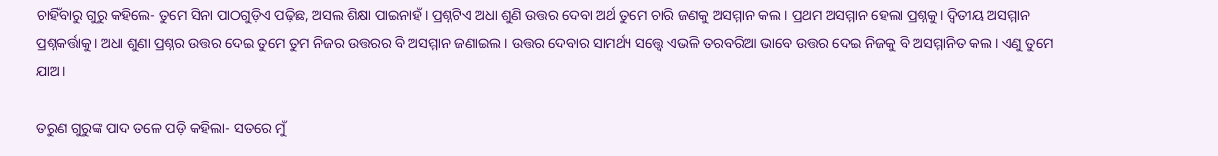ଚାହିଁବାରୁ ଗୁରୁ କହିଲେ- ତୁମେ ସିନା ପାଠଗୁଡ଼ିଏ ପଢ଼ିଛ, ଅସଲ ଶିକ୍ଷା ପାଇନାହଁ। ପ୍ରଶ୍ନଟିଏ ଅଧା ଶୁଣି ଉତ୍ତର ଦେବା ଅର୍ଥ ତୁମେ ଚାରି ଜଣକୁ ଅସମ୍ମାନ କଲ। ପ୍ରଥମ ଅସମ୍ମାନ ହେଲା ପ୍ରଶ୍ନକୁ। ଦ୍ବିତୀୟ ଅସମ୍ମାନ ପ୍ରଶ୍ନକର୍ତ୍ତାକୁ। ଅଧା ଶୁଣା ପ୍ରଶ୍ନର ଉତ୍ତର ଦେଇ ତୁମେ ତୁମ ନିଜର ଉତ୍ତରର ବି ଅସମ୍ମାନ ଜଣାଇଲ। ଉତ୍ତର ଦେବାର ସାମର୍ଥ୍ୟ ସତ୍ତ୍ବେ ଏଭଳି ତରବରିଆ ଭାବେ ଉତ୍ତର ଦେଇ ନିଜକୁ ବି ଅସମ୍ମାନିତ କଲ। ଏଣୁ ତୁମେ ଯାଅ।

ତରୁଣ ଗୁରୁଙ୍କ ପାଦ ତଳେ ପଡ଼ି କହିଲା- ସତରେ ମୁଁ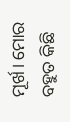ମୂର୍ଖ। ମୋର ବହୁତ କିଛି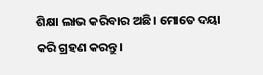ଶିକ୍ଷା ଲାଭ କରିବାର ଅଛି। ମୋତେ ଦୟା କରି ଗ୍ରହଣ କରନ୍ତୁ।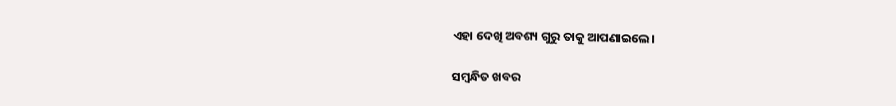ଏହା ଦେଖି ଅବଶ୍ୟ ଗୁରୁ ତାକୁ ଆପଣାଇଲେ।

ସମ୍ବନ୍ଧିତ ଖବର